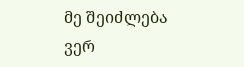მე შეიძლება ვერ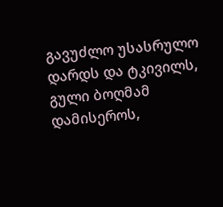გავუძლო უსასრულო დარდს და ტკივილს,
გული ბოღმამ დამისეროს,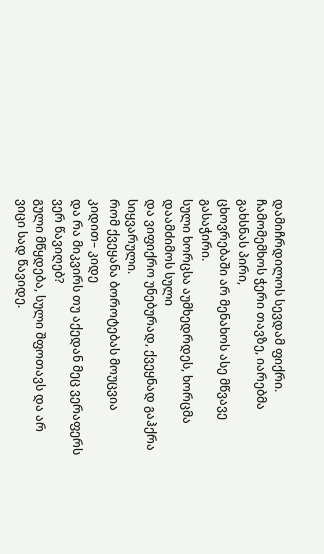დამიჩრდილოს სევდამ ფიქრი.
ჩამომემხოს ჭერი თავზე, იარებმა გახსნას პირი,
ცხოვრებაში არ მენახოს ასე მწვავე გასაჭირი.
სული ხორცსა აუმხედრდეს, ხორცმა დაამძიმოს სული
და ვიფიქრო უნებურად, ქვეყნად გაჰქრა სიყვარული.
რომ ქვეყანა ბოროტებას მოუცვია კიდით– კიდე
და რა მიკვირს თუ აქედან მეც ვერაფერს ვერ წავიღებ?
გული მწყდება, სული შფოთავს და არ ვიცი სად წავიდე.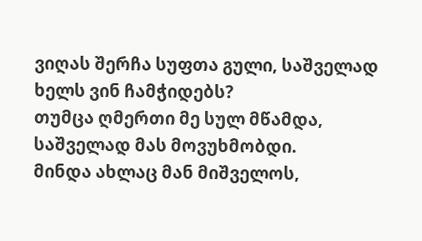ვიღას შერჩა სუფთა გული, საშველად ხელს ვინ ჩამჭიდებს?
თუმცა ღმერთი მე სულ მწამდა, საშველად მას მოვუხმობდი.
მინდა ახლაც მან მიშველოს,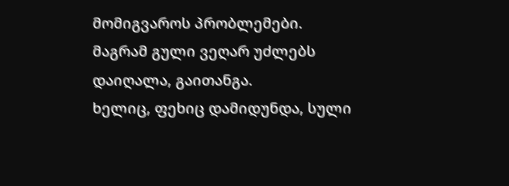მომიგვაროს პრობლემები.
მაგრამ გული ვეღარ უძლებს დაიღალა, გაითანგა.
ხელიც, ფეხიც დამიდუნდა, სული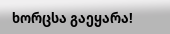ხორცსა გაეყარა!